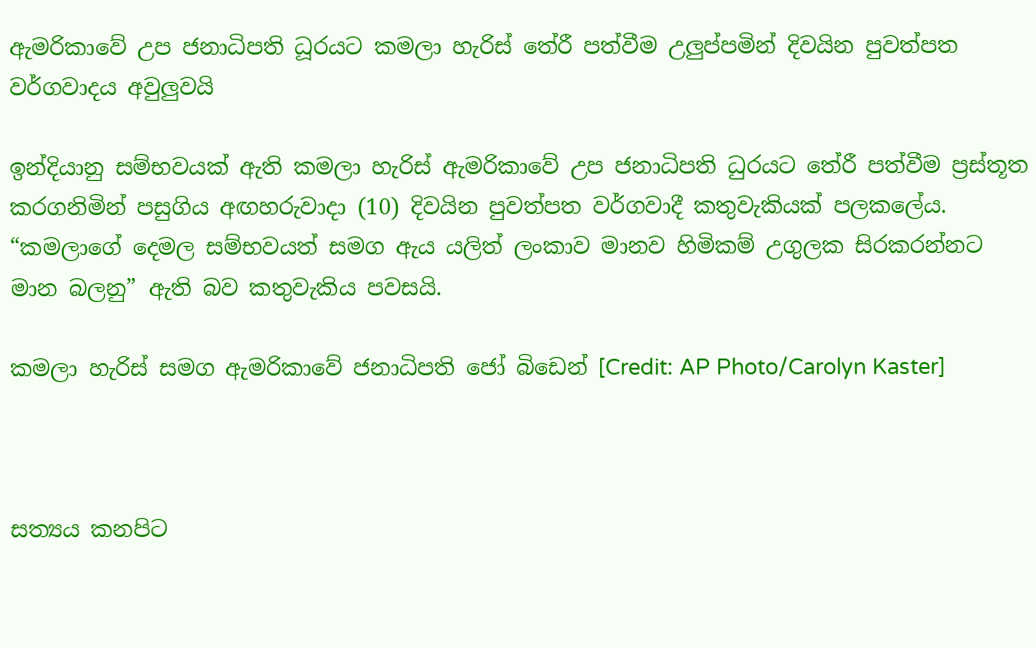ඇමරිකාවේ උප ජනාධිපති ධූරයට කමලා හැරිස් තේරී පත්වීම උලුප්පමින් දිවයින පුවත්පත වර්ගවාදය අවුලුවයි

ඉන්දියානු සම්භවයක් ඇති කමලා හැරිස් ඇමරිකාවේ උප ජනාධිපති ධුරයට තේරී පත්වීම ප්‍රස්තූත කරගනිමින් පසුගිය අඟහරුවාදා (10) දිවයින පුවත්පත වර්ගවාදී කතුවැකියක් පලකලේය. “කමලාගේ දෙමල සම්භවයත් සමග ඇය යලිත් ලංකාව මානව හිමිකම් උගුලක සිරකරන්නට මාන බලනු” ඇති බව කතුවැකිය පවසයි.

කමලා හැරිස් සමග ඇමරිකාවේ ජනාධිපති ජෝ බිඩෙන් [Credit: AP Photo/Carolyn Kaster]



සත්‍යය කනපිට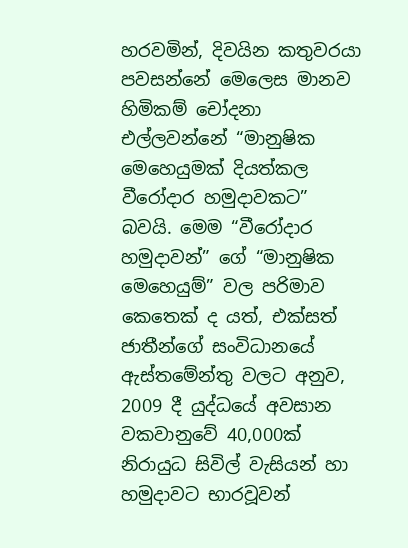හරවමින්, දිවයින කතුවරයා පවසන්නේ මෙලෙස මානව හිමිකම් චෝදනා එල්ලවන්නේ “මානුෂික මෙහෙයුමක් දියත්කල වීරෝදාර හමුදාවකට” බවයි. මෙම “වීරෝදාර හමුදාවන්” ගේ “මානුෂික මෙහෙයුම්” වල පරිමාව කෙතෙක් ද යත්, එක්සත් ජාතීන්ගේ සංවිධානයේ ඇස්තමේන්තු වලට අනුව, 2009 දී යුද්ධයේ අවසාන වකවානුවේ 40,000ක් නිරායුධ සිවිල් වැසියන් හා හමුදාවට භාරවූවන්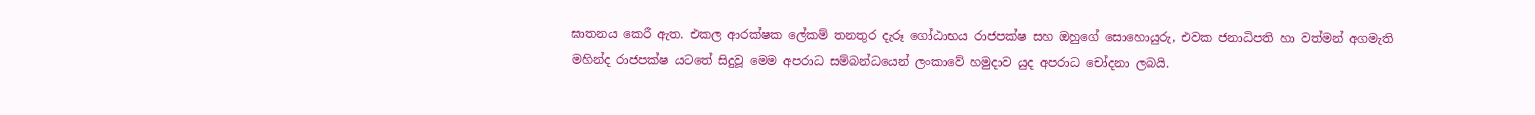ඝාතනය කෙරී ඇත. එකල ආරක්ෂක ලේකම් තනතුර දැරූ ගෝඨාභය රාජපක්ෂ සහ ඔහුගේ සොහොයුරු, එවක ජනාධිපති හා වත්මන් අගමැති මහින්ද රාජපක්ෂ යටතේ සිදුවූ මෙම අපරාධ සම්බන්ධයෙන් ලංකාවේ හමුදාව යුද අපරාධ චෝදනා ලබයි.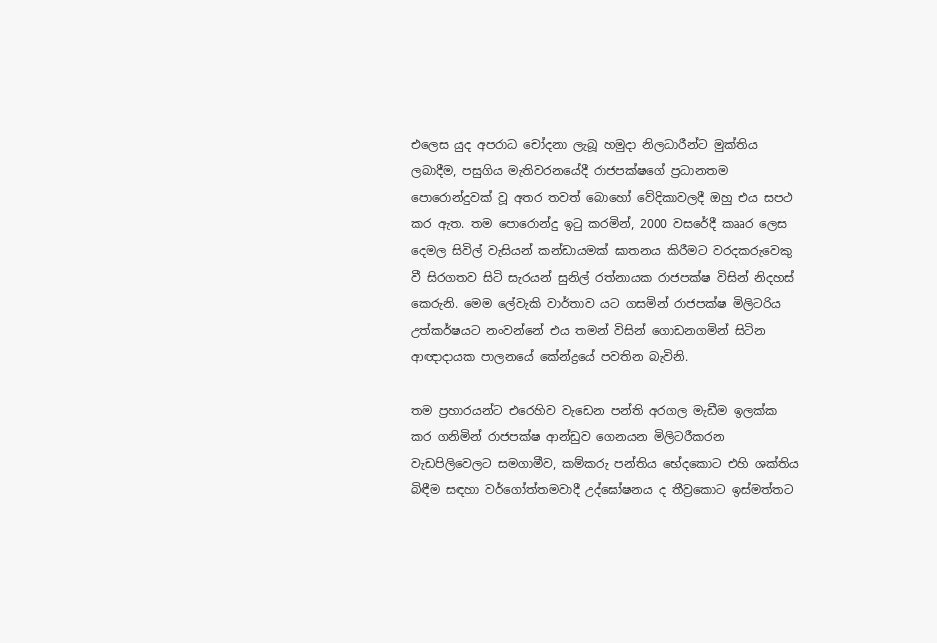එලෙස යුද අපරාධ චෝදනා ලැබූ හමුදා නිලධාරීන්ට මුක්තිය ලබාදීම, පසුගිය මැතිවරනයේදී රාජපක්ෂගේ ප්‍රධානතම පොරොන්දුවක් වූ අතර තවත් බොහෝ වේදිකාවලදී ඔහු එය සපථ කර ඇත. තම පොරොන්දු ඉටු කරමින්, 2000 වසරේදී කෲර ලෙස දෙමල සිවිල් වැසියන් කන්ඩායමක් ඝාතනය කිරීමට වරදකරුවෙකු වී සිරගතව සිටි සැරයන් සුනිල් රත්නායක රාජපක්ෂ විසින් නිදහස් කෙරුනි. මෙම ලේවැකි වාර්තාව යට ගසමින් රාජපක්ෂ මිලිටරිය උත්කර්ෂයට නංවන්නේ එය තමන් විසින් ගොඩනගමින් සිටින ආඥාදායක පාලනයේ කේන්ද්‍රයේ පවතින බැවිනි.

තම ප්‍රහාරයන්ට එරෙහිව වැඩෙන පන්ති අරගල මැඩීම ඉලක්ක කර ගනිමින් රාජපක්ෂ ආන්ඩුව ගෙනයන මිලිටරීකරන වැඩපිලිවෙලට සමගාමීව, කම්කරු පන්තිය භේදකොට එහි ශක්තිය බිඳීම සඳහා වර්ගෝත්තමවාදී උද්ඝෝෂනය ද තීව්‍රකොට ඉස්මත්තට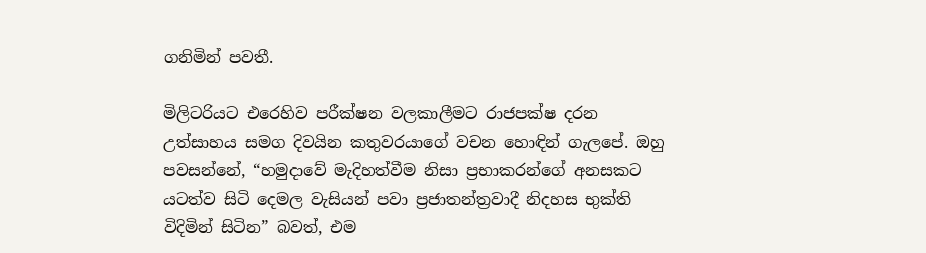ගනිමින් පවතී.

මිලිටරියට එරෙහිව පරීක්ෂන වලකාලීමට රාජපක්ෂ දරන උත්සාහය සමග දිවයින කතුවරයාගේ වචන හොඳින් ගැලපේ. ඔහු පවසන්නේ, “හමුදාවේ මැදිහත්වීම නිසා ප්‍රභාකරන්ගේ අනසකට යටත්ව සිටි දෙමල වැසියන් පවා ප්‍රජාතන්ත්‍රවාදී නිදහස භුක්ති විදිමින් සිටින” බවත්, එම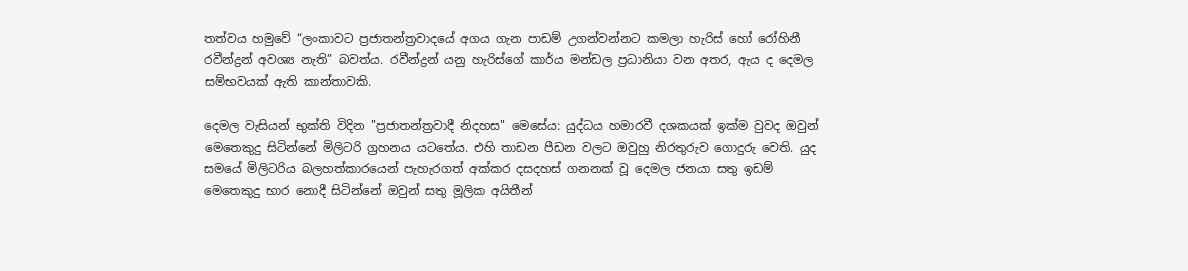තත්වය හමුවේ “ලංකාවට ප්‍රජාතන්ත්‍රවාදයේ අගය ගැන පාඩම් උගන්වන්නට කමලා හැරිස් හෝ රෝහිනී රවීන්ද්‍රන් අවශ්‍ය නැති” බවත්ය. රවීන්ද්‍රන් යනු හැරිස්ගේ කාර්ය මන්ඩල ප්‍රධානියා වන අතර, ඇය ද දෙමල සම්භවයක් ඇති කාන්තාවකි.

දෙමල වැසියන් භුක්ති විදින "ප්‍රජාතන්ත්‍රවාදී නිදහස" මෙසේය: යුද්ධය හමාරවී දශකයක් ඉක්ම වුවද ඔවුන් මෙතෙකුදු සිටින්නේ මිලිටරි ග්‍රහනය යටතේය. එහි තාඩන පීඩන වලට ඔවුහු නිරතුරුව ගොදුරු වෙති. යුද සමයේ මිලිටරිය බලහත්කාරයෙන් පැහැරගත් අක්කර දසදහස් ගනනක් වූ දෙමල ජනයා සතු ඉඩම් මෙතෙකුදු භාර නොදී සිටින්නේ ඔවුන් සතු මූලික අයිතීන්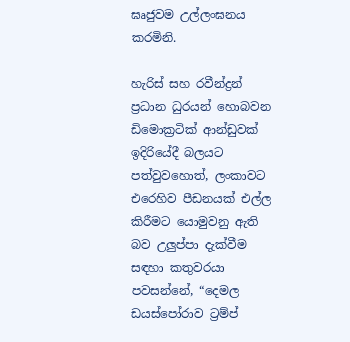ඝෘජුවම උල්ලංඝනය කරමිනි.

හැරිස් සහ රවීන්ද්‍රන් ප්‍රධාන ධුරයන් හොබවන ඩිමොක්‍රටික් ආන්ඩුවක් ඉදිරියේදී බලයට පත්වුවහොත්, ලංකාවට එරෙහිව පීඩනයක් එල්ල කිරීමට යොමුවනු ඇති බව උලුප්පා දැක්වීම සඳහා කතුවරයා පවසන්නේ, “දෙමල ඩයස්පෝරාව ට්‍රම්ප්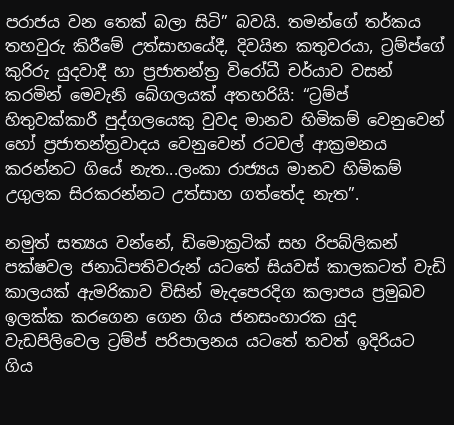පරාජය වන තෙක් බලා සිටි” බවයි. තමන්ගේ තර්කය තහවුරු කිරීමේ උත්සාහයේදී, දිවයින කතුවරයා, ට්‍රම්ප්ගේ කුරිරු යුදවාදී හා ප්‍රජාතන්ත්‍ර විරෝධී චර්යාව වසන් කරමින් මෙවැනි බේගලයක් අතහරියි: “ට්‍රම්ප් හිතුවක්කාරී පුද්ගලයෙකු වුවද මානව හිමිකම් වෙනුවෙන් හෝ ප්‍රජාතන්ත්‍රවාදය වෙනුවෙන් රටවල් ආක්‍රමනය කරන්නට ගියේ නැත...ලංකා රාජ්‍යය මානව හිමිකම් උගුලක සිරකරන්නට උත්සාහ ගත්තේද නැත”.

නමුත් සත්‍යය වන්නේ, ඩිමොක්‍රටික් සහ රිපබ්ලිකන් පක්ෂවල ජනාධිපතිවරුන් යටතේ සියවස් කාලකටත් වැඩි කාලයක් ඇමරිකාව විසින් මැදපෙරදිග කලාපය ප්‍රමුඛව ඉලක්ක කරගෙන ගෙන ගිය ජනසංහාරක යුද වැඩපිලිවෙල ට්‍රම්ප් පරිපාලනය යටතේ තවත් ඉදිරියට ගිය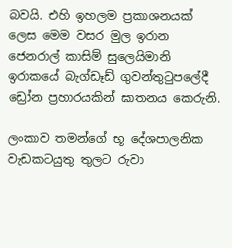බවයි. එහි ඉහලම ප්‍රකාශනයක් ලෙස මෙම වසර මුල ඉරාන ජෙනරාල් කාසිම් සුලෙයිමානි ඉරාකයේ බැග්ඩෑඩ් ගුවන්තුටුපලේදී ඩ්‍රෝන ප්‍රහාරයකින් ඝාතනය කෙරුනි.

ලංකාව තමන්ගේ භූ දේශපාලනික වැඩකටයුතු තුලට රුවා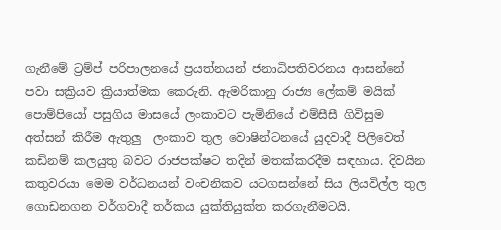ගැනීමේ ට්‍රම්ප් පරිපාලනයේ ප්‍රයත්නයන් ජනාධිපතිවරනය ආසන්නේ පවා සක්‍රියව ක්‍රියාත්මක කෙරුනි. ඇමරිකානු රාජ්‍ය ලේකම් මයික් පොම්පියෝ පසුගිය මාසයේ ලංකාවට පැමිනියේ එම්සීසී ගිවිසුම අත්සන් කිරීම ඇතුලු  ලංකාව තුල වොෂින්ටනයේ යුදවාදී පිලිවෙත් කඩිනම් කලයුතු බවට රාජපක්ෂට තදින් මතක්කරදීම සඳහාය. දිවයින කතුවරයා මෙම වර්ධනයන් වංචනිකව යටගසන්නේ සිය ලියවිල්ල තුල ගොඩනගන වර්ගවාදී තර්කය යුක්තියුක්ත කරගැනීමටයි.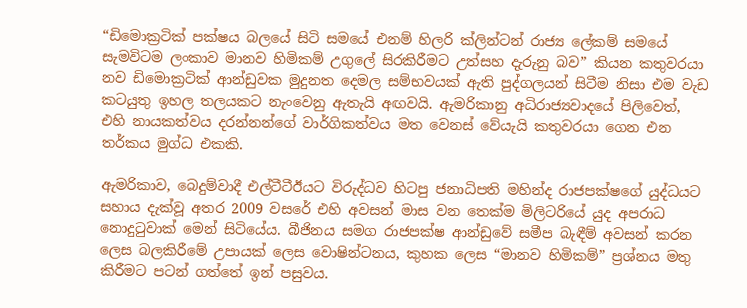“ඩිමොක්‍රටික් පක්ෂය බලයේ සිටි සමයේ එනම් හිලරි ක්ලින්ටන් රාජ්‍ය ලේකම් සමයේ සැමවිටම ලංකාව මානව හිමිකම් උගුලේ සිරකිරීමට උත්සහ දැරුනු බව” කියන කතුවරයා නව ඩිමොක්‍රටික් ආන්ඩුවක මුදුනත දෙමල සම්භවයක් ඇති පුද්ගලයන් සිටීම නිසා එම වැඩ කටයුතු ඉහල තලයකට නැංවෙනු ඇතැයි අඟවයි. ඇමරිකානු අධිරාජ්‍යවාදයේ පිලිවෙත්, එහි නායකත්වය දරන්නන්ගේ වාර්ගිකත්වය මත වෙනස් වේයැයි කතුවරයා ගෙන එන තර්කය මුග්ධ එකකි.

ඇමරිකාව, බෙදුම්වාදී එල්ටීටීඊයට විරුද්ධව හිටපු ජනාධිපති මහින්ද රාජපක්ෂගේ යුද්ධයට සහාය දැක්වූ අතර 2009 වසරේ එහි අවසන් මාස වන තෙක්ම මිලිටරියේ යුද අපරාධ නොදුටුවාක් මෙන් සිටියේය. බීජිනය සමග රාජපක්ෂ ආන්ඩුවේ සමීප බැඳීම් අවසන් කරන ලෙස බලකිරීමේ උපායක් ලෙස වොෂින්ටනය, කුහක ලෙස “මානව හිමිකම්” ප්‍රශ්නය මතු කිරීමට පටන් ගත්තේ ඉන් පසුවය.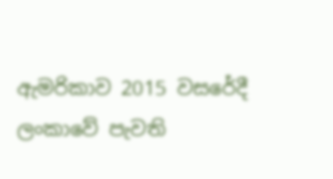ඇමරිකාව 2015 වසරේදී ලංකාවේ පැවති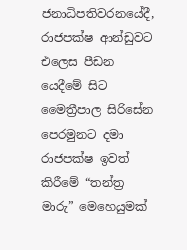ජනාධිපතිවරනයේදී, රාජපක්ෂ ආන්ඩුවට එලෙස පීඩන යෙදීමේ සිට මෛත්‍රීපාල සිරිසේන පෙරමුනට දමා රාජපක්ෂ ඉවත් කිරීමේ “තන්ත්‍ර මාරු” මෙහෙයුමක්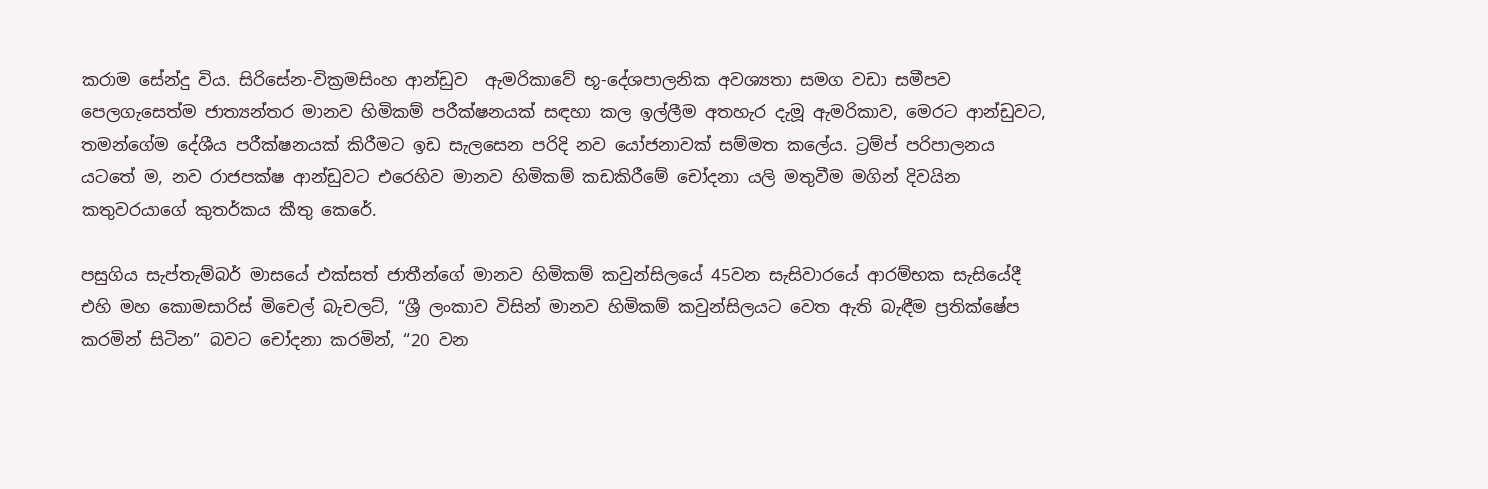කරාම සේන්දු විය. සිරිසේන-වික්‍රමසිංහ ආන්ඩුව  ඇමරිකාවේ භූ-දේශපාලනික අවශ්‍යතා සමග වඩා සමීපව පෙලගැසෙත්ම ජාත්‍යන්තර මානව හිමිකම් පරීක්ෂනයක් සඳහා කල ඉල්ලීම අතහැර දැමූ ඇමරිකාව, මෙරට ආන්ඩුවට, තමන්ගේම දේශීය පරීක්ෂනයක් කිරීමට ඉඩ සැලසෙන පරිදි නව යෝජනාවක් සම්මත කලේය. ට්‍රම්ප් පරිපාලනය යටතේ ම, නව රාජපක්ෂ ආන්ඩුවට එරෙහිව මානව හිමිකම් කඩකිරීමේ චෝදනා යලි මතුවීම මගින් දිවයින කතුවරයාගේ කුතර්කය කීතු කෙරේ.

පසුගිය සැප්තැම්බර් මාසයේ එක්සත් ජාතීන්ගේ මානව හිමිකම් කවුන්සිලයේ 45වන සැසිවාරයේ ආරම්භක සැසියේදී එහි මහ කොමසාරිස් මිචෙල් බැචලට්, “ශ්‍රී ලංකාව විසින් මානව හිමිකම් කවුන්සිලයට වෙත ඇති බැඳීම ප්‍රතික්ෂේප කරමින් සිටින” බවට චෝදනා කරමින්, “20 වන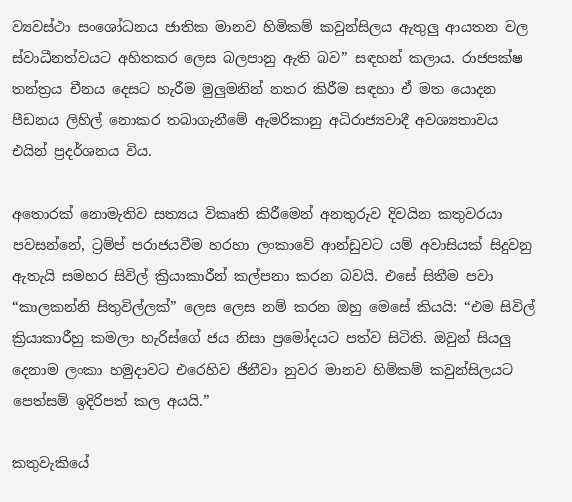ව්‍යවස්ථා සංශෝධනය ජාතික මානව හිමිකම් කවුන්සිලය ඇතුලු ආයතන වල ස්වාධීනත්වයට අහිතකර ලෙස බලපානු ඇති බව” සඳහන් කලාය. රාජපක්ෂ තන්ත්‍රය චීනය දෙසට හැරීම මුලුමනින් නතර කිරීම සඳහා ඒ මත යොදන පීඩනය ලිහිල් නොකර තබාගැනීමේ ඇමරිකානු අධිරාජ්‍යවාදී අවශ්‍යතාවය එයින් ප්‍රදර්ශනය විය.

අතොරක් නොමැතිව සත්‍යය විකෘති කිරීමෙන් අනතුරුව දිවයින කතුවරයා පවසන්නේ, ට්‍රම්ප් පරාජයවීම හරහා ලංකාවේ ආන්ඩුවට යම් අවාසියක් සිදුවනු ඇතැයි සමහර සිවිල් ක්‍රියාකාරීන් කල්පනා කරන බවයි. එසේ සිතීම පවා “කාලකන්නි සිතුවිල්ලක්” ලෙස ලෙස නම් කරන ඔහු මෙසේ කියයි: “එම සිවිල් ක්‍රියාකාරීහු කමලා හැරිස්ගේ ජය නිසා ප්‍රමෝදයට පත්ව සිටිති. ඔවුන් සියලු දෙනාම ලංකා හමුදාවට එරෙහිව ජිනීවා නුවර මානව හිමිකම් කවුන්සිලයට පෙත්සම් ඉදිරිපත් කල අයයි.”

කතුවැකියේ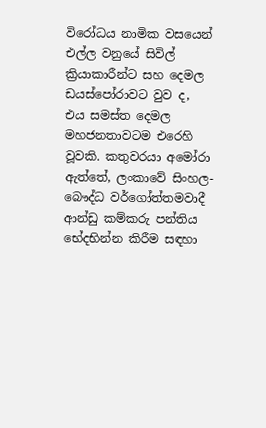විරෝධය නාමික වසයෙන් එල්ල වනුයේ සිවිල් ක්‍රියාකාරීන්ට සහ දෙමල ඩයස්පෝරාවට වුව ද,  එය සමස්ත දෙමල මහජනතාවටම එරෙහි වූවකි. කතුවරයා අමෝරා ඇත්තේ, ලංකාවේ සිංහල-බෞද්ධ වර්ගෝත්තමවාදී ආන්ඩු කම්කරු පන්තිය භේදභින්න කිරීම සඳහා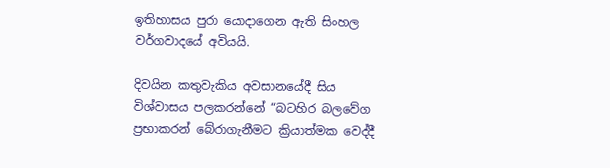ඉතිහාසය පුරා යොදාගෙන ඇති සිංහල වර්ගවාදයේ අවියයි.

දිවයින කතුවැකිය අවසානයේදී සිය විශ්වාසය පලකරන්නේ “බටහිර බලවේග ප්‍රභාකරන් බේරාගැනීමට ක්‍රියාත්මක වෙද්දී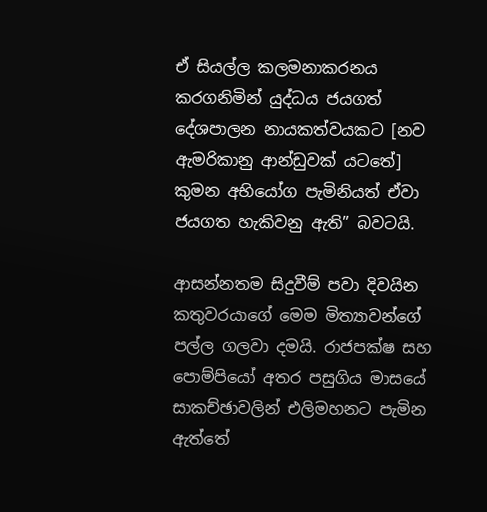ඒ සියල්ල කලමනාකරනය කරගනිමින් යුද්ධය ජයගත් දේශපාලන නායකත්වයකට [නව ඇමරිකානු ආන්ඩුවක් යටතේ] කුමන අභියෝග පැමිනියත් ඒවා ජයගත හැකිවනු ඇති” බවටයි.

ආසන්නතම සිදුවීම් පවා දිවයින කතුවරයාගේ මෙම මිත්‍යාවන්ගේ පල්ල ගලවා දමයි. රාජපක්ෂ සහ පොම්පියෝ අතර පසුගිය මාසයේ සාකච්ඡාවලින් එලිමහනට පැමින ඇත්තේ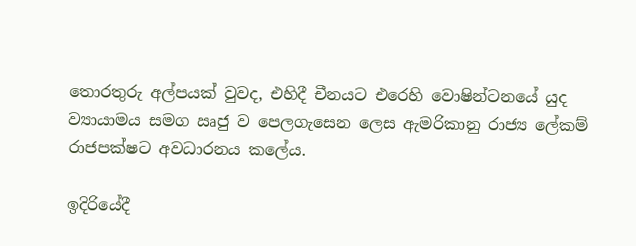තොරතුරු අල්පයක් වුවද, එහිදී චීනයට එරෙහි වොෂින්ටනයේ යුද ව්‍යායාමය සමග ඍජු ව පෙලගැසෙන ලෙස ඇමරිකානු රාජ්‍ය ලේකම් රාජපක්ෂට අවධාරනය කලේය.

ඉදිරියේදී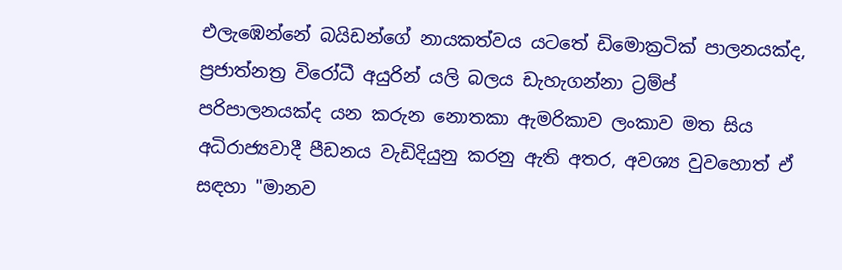එලැඹෙන්නේ බයිඩන්ගේ නායකත්වය යටතේ ඩිමොක්‍රටික් පාලනයක්ද, ප්‍රජාත්නත්‍ර විරෝධී අයුරින් යලි බලය ඩැහැගන්නා ට්‍රම්ප් පරිපාලනයක්ද යන කරුන නොතකා ඇමරිකාව ලංකාව මත සිය අධිරාජ්‍යවාදී පීඩනය වැඩිදියුනු කරනු ඇති අතර, අවශ්‍ය වුවහොත් ඒ සඳහා "මානව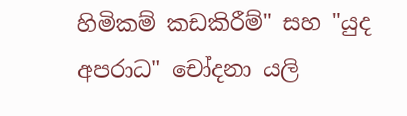හිමිකම් කඩකිරීම්" සහ "යුද අපරාධ" චෝදනා යලි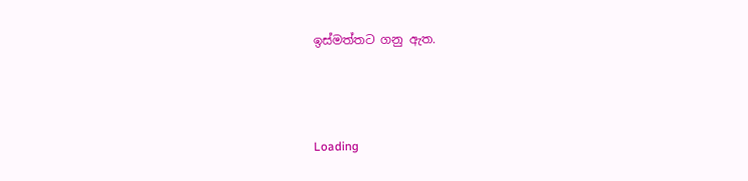ඉස්මත්තට ගනු ඇත.



Loading